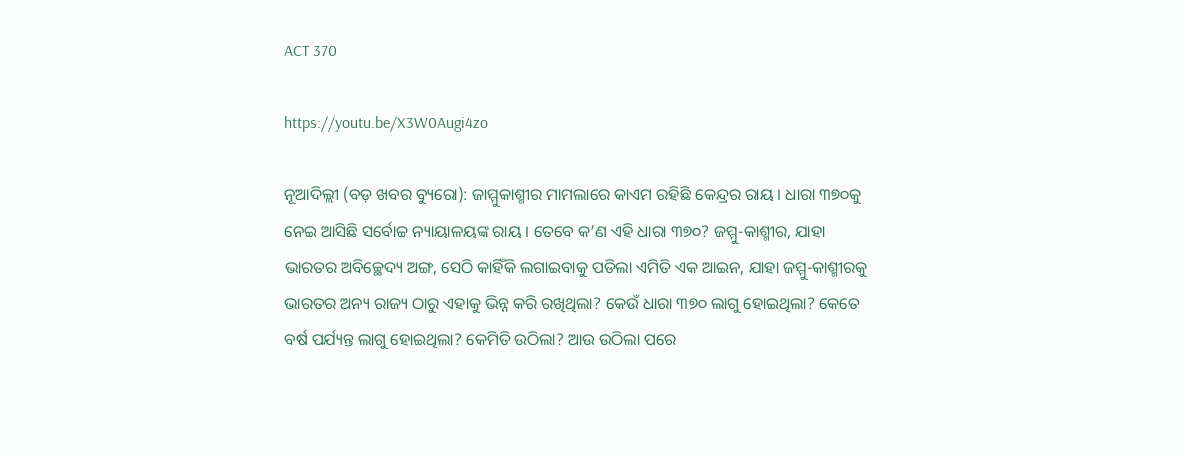ACT 370

https://youtu.be/X3W0Augi4zo

ନୂଆଦିଲ୍ଲୀ (ବଡ଼ ଖବର ବ୍ୟୁରୋ): ଜାମ୍ମୁକାଶ୍ମୀର ମାମଲାରେ କାଏମ ରହିଛି କେନ୍ଦ୍ରର ରାୟ । ଧାରା ୩୭୦କୁ ନେଇ ଆସିଛି ସର୍ବୋଚ୍ଚ ନ୍ୟାୟାଳୟଙ୍କ ରାୟ । ତେବେ କ’ଣ ଏହି ଧାରା ୩୭୦? ଜମ୍ମୁ-କାଶ୍ମୀର, ଯାହା ଭାରତର ଅବିଚ୍ଛେଦ୍ୟ ଅଙ୍ଗ, ସେଠି କାହିଁକି ଲଗାଇବାକୁ ପଡିଲା ଏମିତି ଏକ ଆଇନ, ଯାହା ଜମ୍ମୁ-କାଶ୍ମୀରକୁ ଭାରତର ଅନ୍ୟ ରାଜ୍ୟ ଠାରୁ ଏହାକୁ ଭିନ୍ନ କରି ରଖିଥିଲା? କେଉଁ ଧାରା ୩୭୦ ଲାଗୁ ହୋଇଥିଲା? କେତେ ବର୍ଷ ପର୍ଯ୍ୟନ୍ତ ଲାଗୁ ହୋଇଥିଲା? କେମିତି ଉଠିଲା? ଆଉ ଉଠିଲା ପରେ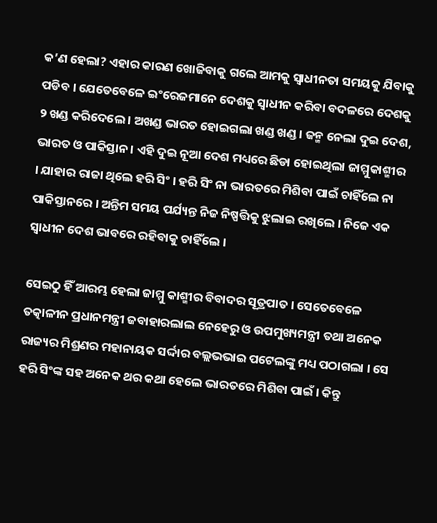କ’ଣ ହେଲା? ଏହାର କାରଣ ଖୋଜିବାକୁ ଗଲେ ଆମକୁ ସ୍ୱାଧୀନତା ସମୟକୁ ଯିବାକୁ ପଡିବ । ଯେତେବେଳେ ଇଂରେଜମାନେ ଦେଶକୁ ସ୍ୱାଧୀନ କରିବା ବଦଳରେ ଦେଶକୁ ୨ ଖଣ୍ଡ କରିଦେଲେ । ଅଖଣ୍ଡ ଭାରତ ହୋଇଗଲା ଖଣ୍ଡ ଖଣ୍ଡ । ଜନ୍ମ ନେଲା ଦୁଇ ଦେଶ, ଭାରତ ଓ ପାକିସ୍ତାନ । ଏହି ଦୁଇ ନୂଆ ଦେଶ ମଧ୍ୟରେ ଛିଡା ହୋଇଥିଲା ଜାମ୍ମୁକାଶ୍ମୀର । ଯାହାର ରାଜା ଥିଲେ ହରି ସିଂ । ହରି ସିଂ ନା ଭାରତରେ ମିଶିବା ପାଇଁ ଚାହିଁଲେ ନା ପାକିସ୍ତାନରେ । ଅନ୍ତିମ ସମୟ ପର୍ଯ୍ୟନ୍ତ ନିଜ ନିଷ୍ପତ୍ତିକୁ ଝୁଲାଇ ରଖିଲେ । ନିଜେ ଏକ ସ୍ୱାଧୀନ ଦେଶ ଭାବରେ ରହିବାକୁ ଚାହିଁଲେ ।

ସେଇଠୁ ହିଁ ଆରମ୍ଭ ହେଲା ଜାମ୍ମୁ କାଶ୍ମୀର ବିବାଦର ସୂତ୍ରପାତ । ସେତେବେଳେ ତତ୍କାଳୀନ ପ୍ରଧାନମନ୍ତ୍ରୀ ଜବାହାରଲାଲ ନେହେରୁ ଓ ଉପମୁଖ୍ୟମନ୍ତ୍ରୀ ତଥା ଅନେକ ରାଜ୍ୟର ମିଶ୍ରଣର ମହାନାୟକ ସର୍ଦ୍ଦାର ବଲ୍ଲଭଭାଇ ପଟେଲଙ୍କୁ ମଧ୍ୟ ପଠାଗଲା । ସେ ହରି ସିଂଙ୍କ ସହ ଅନେକ ଥର କଥା ହେଲେ ଭାରତରେ ମିଶିବା ପାଇଁ । କିନ୍ତୁ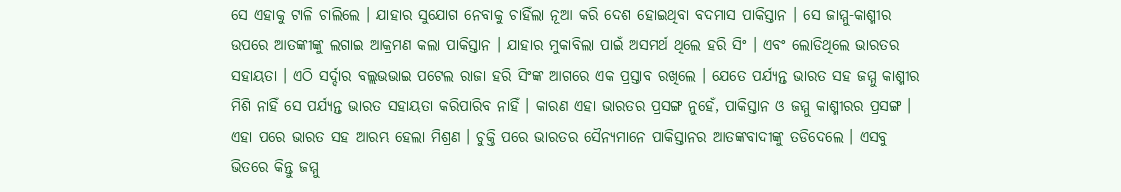ସେ ଏହାକୁ ଟାଳି ଚାଲିଲେ । ଯାହାର ସୁଯୋଗ ନେବାକୁ ଚାହିଁଲା ନୂଆ କରି ଦେଶ ହୋଇଥିବା ବଦମାସ ପାକିସ୍ତାନ । ସେ ଜାମ୍ମୁ-କାଶ୍ମୀର ଉପରେ ଆତଙ୍କୀଙ୍କୁ ଲଗାଇ ଆକ୍ରମଣ କଲା ପାକିସ୍ତାନ । ଯାହାର ମୁକାବିଲା ପାଇଁ ଅସମର୍ଥ ଥିଲେ ହରି ସିଂ । ଏବଂ ଲୋଡିଥିଲେ ଭାରତର ସହାୟତା । ଏଠି ସର୍ଦ୍ଦାର ବଲ୍ଲଭଭାଇ ପଟେଲ ରାଜା ହରି ସିଂଙ୍କ ଆଗରେ ଏକ ପ୍ରସ୍ତାବ ରଖିଲେ । ଯେତେ ପର୍ଯ୍ୟନ୍ତ ଭାରତ ସହ ଜମ୍ମୁ କାଶ୍ମୀର ମିଶି ନାହିଁ ସେ ପର୍ଯ୍ୟନ୍ତ ଭାରତ ସହାୟତା କରିପାରିବ ନାହିଁ । କାରଣ ଏହା ଭାରତର ପ୍ରସଙ୍ଗ ନୁହେଁ, ପାକିସ୍ତାନ ଓ ଜମ୍ମୁ କାଶ୍ମୀରର ପ୍ରସଙ୍ଗ । ଏହା ପରେ ଭାରତ ସହ ଆରମ୍ଭ ହେଲା ମିଶ୍ରଣ । ଚୁକ୍ତି ପରେ ଭାରତର ସୈନ୍ୟମାନେ ପାକିସ୍ତାନର ଆତଙ୍କବାଦୀଙ୍କୁ ତଡିଦେଲେ । ଏସବୁ ଭିତରେ କିନ୍ତୁ ଜମ୍ମୁ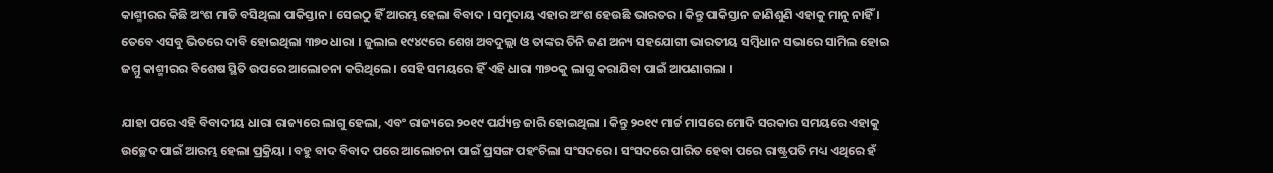କାଶ୍ମୀରର କିଛି ଅଂଶ ମାଡି ବସିଥିଲା ପାକିସ୍ତାନ । ସେଇଠୁ ହିଁ ଆରମ୍ଭ ହେଲା ବିବାଦ । ସମୁଦାୟ ଏହାର ଅଂଶ ହେଉଛି ଭାରତର । କିନ୍ତୁ ପାକିସ୍ତାନ ଜାଣିଶୁଣି ଏହାକୁ ମାନୁ ନାହିଁ । ତେବେ ଏସବୁ ଭିତରେ ଦାବି ହୋଇଥିଲା ୩୭୦ ଧାରା । ଜୁଲାଇ ୧୯୪୯ରେ ଶେଖ ଅବଦୁଲ୍ଲା ଓ ତାଙ୍କର ତିନି ଜଣ ଅନ୍ୟ ସହଯୋଗୀ ଭାରତୀୟ ସମ୍ବିଧାନ ସଭାରେ ସାମିଲ ହୋଇ ଜମ୍ମୁ କାଶ୍ମୀରର ବିଶେଷ ସ୍ଥିତି ଉପରେ ଆଲୋଚନା କରିଥିଲେ । ସେହି ସମୟରେ ହିଁ ଏହି ଧାରା ୩୭୦କୁ ଲାଗୁ କରାଯିବା ପାଇଁ ଆପଣାଗଲା ।

ଯାହା ପରେ ଏହି ବିବାଦୀୟ ଧାରା ରାଜ୍ୟରେ ଲାଗୁ ହେଲା, ଏବଂ ରାଜ୍ୟରେ ୨୦୧୯ ପର୍ଯ୍ୟନ୍ତ ଜାରି ହୋଇଥିଲା । କିନ୍ତୁ ୨୦୧୯ ମାର୍ଚ୍ଚ ମାସରେ ମୋଦି ସରକାର ସମୟରେ ଏହାକୁ ଉଚ୍ଛେଦ ପାଇଁ ଆରମ୍ଭ ହେଲା ପ୍ରକ୍ରିୟା । ବହୁ ବାଦ ବିବାଦ ପରେ ଆଲୋଚନା ପାଇଁ ପ୍ରସଙ୍ଗ ପହଂଚିଲା ସଂସଦରେ । ସଂସଦରେ ପାରିତ ହେବା ପରେ ରାଷ୍ଟ୍ରପତି ମଧ୍ୟ ଏଥିରେ ହଁ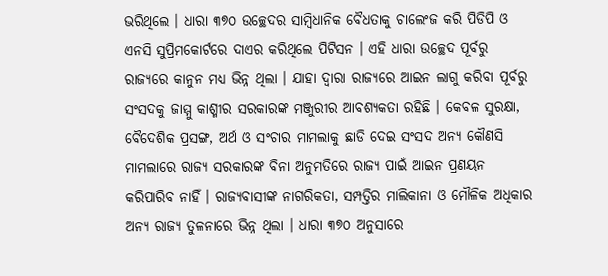ଭରିଥିଲେ । ଧାରା ୩୭୦ ଉଚ୍ଛେଦର ସାମ୍ବିଧାନିକ ବୈଧତାକୁ ଚାଲେଂଜ କରି ପିଡିପି ଓ ଏନସି ସୁପ୍ରିମକୋର୍ଟରେ ଦାଏର କରିଥିଲେ ପିଟିସନ । ଏହି ଧାରା ଉଚ୍ଛେଦ ପୂର୍ବରୁ ରାଜ୍ୟରେ କାନୁନ ମଧ୍ୟ ଭିନ୍ନ ଥିଲା । ଯାହା ଦ୍ୱାରା ରାଜ୍ୟରେ ଆଇନ ଲାଗୁ କରିବା ପୂର୍ବରୁ ସଂସଦକୁ ଜାମ୍ମୁ କାଶ୍ମୀର ସରକାରଙ୍କ ମଞ୍ଜୁରୀର ଆବଶ୍ୟକତା ରହିଛି । କେବଳ ସୁରକ୍ଷା, ବୈଦେଶିକ ପ୍ରସଙ୍ଗ, ଅର୍ଥ ଓ ସଂଚାର ମାମଲାକୁ ଛାଡି ଦେଇ ସଂସଦ ଅନ୍ୟ କୌଣସି ମାମଲାରେ ରାଜ୍ୟ ସରକାରଙ୍କ ବିନା ଅନୁମତିରେ ରାଜ୍ୟ ପାଇଁ ଆଇନ ପ୍ରଣୟନ କରିପାରିବ ନାହିଁ । ରାଜ୍ୟବାସୀଙ୍କ ନାଗରିକତା, ସମ୍ପତ୍ତିର ମାଲିକାନା ଓ ମୌଳିକ ଅଧିକାର ଅନ୍ୟ ରାଜ୍ୟ ତୁଳନାରେ ଭିନ୍ନ ଥିଲା । ଧାରା ୩୭୦ ଅନୁସାରେ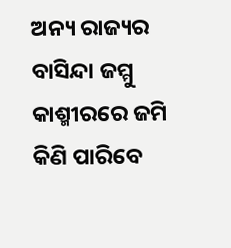ଅନ୍ୟ ରାଜ୍ୟର ବାସିନ୍ଦା ଜମ୍ମୁ କାଶ୍ମୀରରେ ଜମି କିଣି ପାରିବେ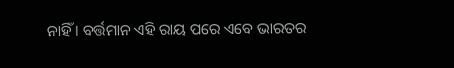ନାହିଁ । ବର୍ତ୍ତମାନ ଏହି ରାୟ ପରେ ଏବେ ଭାରତର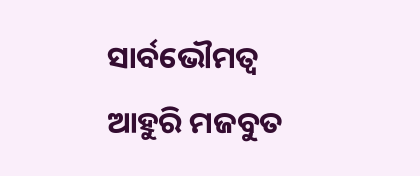ସାର୍ବଭୌମତ୍ୱ ଆହୁରି ମଜବୁତ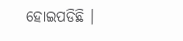ହୋଇପଡିଛି ।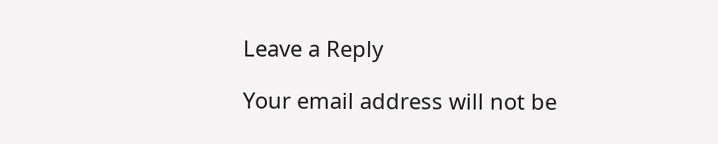Leave a Reply

Your email address will not be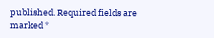published. Required fields are marked *